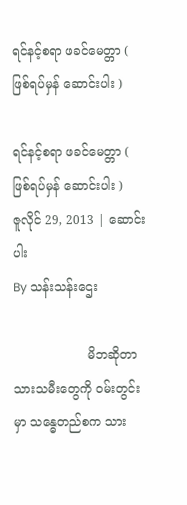ရင်နင့်စရာ ဖခင်မေတ္တာ ( ဖြစ်ရပ်မှန် ဆောင်းပါး )

ရင်နင့်စရာ ဖခင်မေတ္တာ ( ဖြစ်ရပ်မှန် ဆောင်းပါး )
ဇူလိုင် 29, 2013 | ဆောင်းပါး
By သန်းသန်းဌေး

                   မိဘဆိုတာ သားသမီးတွေကို ဝမ်းတွင်းမှာ သန္ဓေတည်စက သား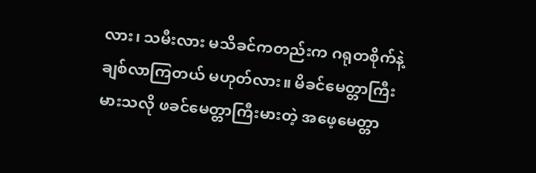လား၊ သမီးလား မသိခင်ကတည်းက ဂရုတစိုက်နဲ့ ချစ်လာကြတယ် မဟုတ်လား။ မိခင်မေတ္တာကြီးမားသလို ဖခင်မေတ္တာကြီးမားတဲ့ အဖေ့မေတ္တာ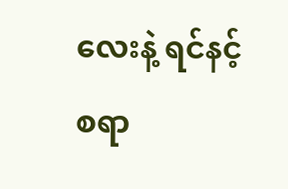လေးနဲ့ ရင်နင့်စရာ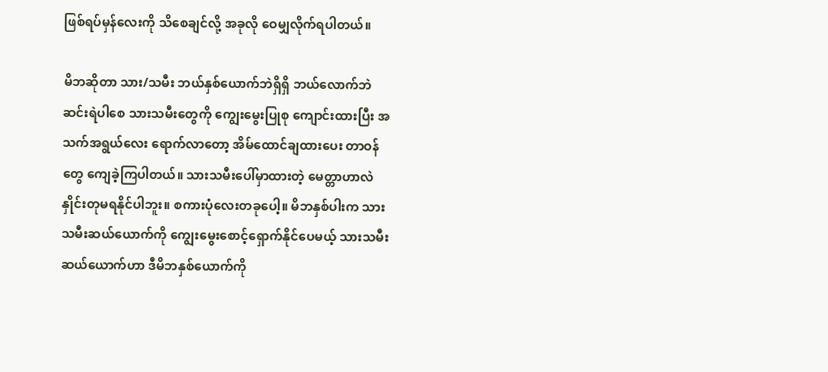ဖြစ်ရပ်မှန်လေးကို သိစေချင်လို့ အခုလို ဝေမျှလိုက်ရပါတယ်။

မိဘဆိုတာ သား/သမီး ဘယ်နှစ်ယောက်ဘဲရှိရှိ ဘယ်လောက်ဘဲဆင်းရဲပါစေ သားသမီးတွေကို ကျွေးမွေးပြုစု ကျောင်းထားပြီး အသက်အရွယ်လေး ရောက်လာတော့ အိမ်ထောင်ချထားပေး တာဝန်တွေ ကျေခဲ့ကြပါတယ်။ သားသမီးပေါ်မှာထားတဲ့ မေတ္တာဟာလဲ နှိုင်းတုမရနိုင်ပါဘူး။ စကားပုံလေးတခုပေါ့။ မိဘနှစ်ပါးက သားသမီးဆယ်ယောက်ကို ကျွေးမွေးစောင့်ရှောက်နိုင်ပေမယ့် သားသမီးဆယ်ယောက်ဟာ ဒီမိဘနှစ်ယောက်ကို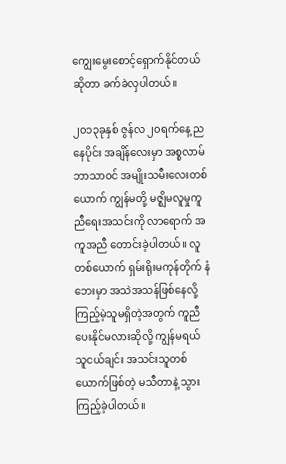ကျွေးမွေးစောင့်ရှောက်နိုင်တယ်ဆိုတာ ခက်ခဲလှပါတယ်။

၂၀၁၃ခုနှစ် ဇွန်လ ၂၀ရက်နေ့ ညနေပိုင်း အချိန်လေးမှာ အစ္စလာမ်ဘာသာဝင် အမျိုးသမီးလေးတစ်ယောက် ကျွန်မတို့ မဇ္ဈိမလူမှုကူညီရေးအသင်းကို လာရောက် အကူအညီ တောင်းခဲ့ပါတယ်။ လူတစ်ယောက် ရှမ်းရိုးမကုန်တိုက် နံဘေးမှာ အသဲအသန်ဖြစ်နေလို့ ကြည့်မဲ့သူမရှိတဲ့အတွက် ကူညီပေးနိုင်မလားဆိုလို့ ကျွန်မရယ် သူငယ်ချင်း အသင်းသူတစ်ယောက်ဖြစ်တဲ့ မသီတာနဲ့ သွားကြည့်ခဲ့ပါတယ်။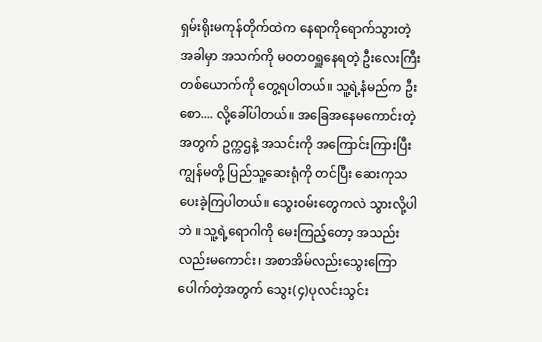ရှမ်းရိုးမကုန်တိုက်ထဲက နေရာကိုရောက်သွားတဲ့အခါမှာ အသက်ကို မဝတဝရှူနေရတဲ့ ဦးလေးကြီးတစ်ယောက်ကို တွေ့ရပါတယ်။ သူ့ရဲ့နံမည်က ဦးစော.... လို့ခေါ်ပါတယ်။ အခြေအနေမကောင်းတဲ့အတွက် ဥက္ကဌနဲ့ အသင်းကို အကြောင်းကြားပြီး ကျွန်မတို့ ပြည်သူ့ဆေးရုံကို တင်ပြီး ဆေးကုသပေးခဲ့ကြပါတယ်။ သွေးဝမ်းတွေကလဲ သွားလို့ပါဘဲ ။ သူ့ရဲ့ရောဂါကို မေးကြည့်တော့ အသည်းလည်းမကောင်း၊ အစာအိမ်လည်းသွေးကြောပေါက်တဲ့အတွက် သွေး(၄)ပုလင်းသွင်း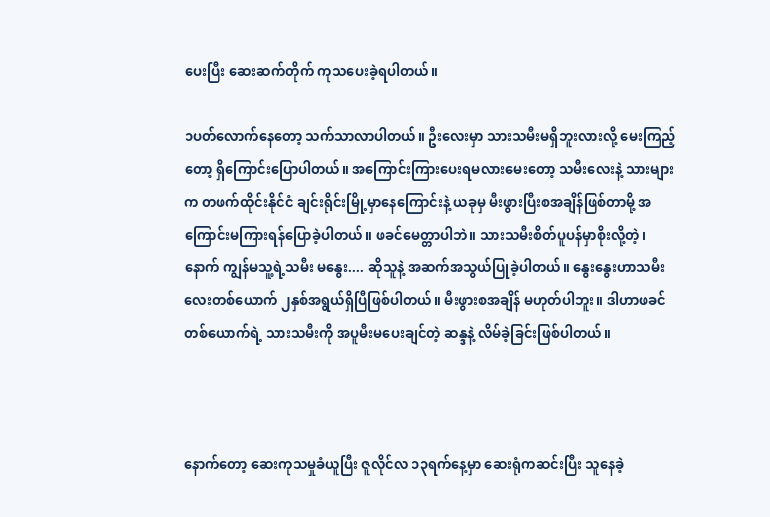ပေးပြီး ဆေးဆက်တိုက် ကုသပေးခဲ့ရပါတယ်။

၁ပတ်လောက်နေတော့ သက်သာလာပါတယ်။ ဦးလေးမှာ သားသမီးမရှိဘူးလားလို့ မေးကြည့်တော့ ရှိကြောင်းပြောပါတယ်။ အကြောင်းကြားပေးရမလားမေးတော့ သမီးလေးနဲ့ သားများက တဖက်ထိုင်းနိုင်ငံ ချင်းရိုင်းမြို့မှာနေကြောင်းနဲ့ ယခုမှ မီးဖွားပြီးစအချိန်ဖြစ်တာမို့ အကြောင်းမကြားရန်ပြောခဲ့ပါတယ်။ ဖခင်မေတ္တာပါဘဲ။ သားသမီးစိတ်ပူပန်မှာစိုးလို့တဲ့၊ နောက် ကျွန်မသူ့ရဲ့သမီး မနွေး.... ဆိုသူနဲ့ အဆက်အသွယ်ပြုခဲ့ပါတယ်။ နွေးနွေးဟာသမီးလေးတစ်ယောက် ၂နှစ်အရွယ်ရှိပြီဖြစ်ပါတယ်။ မီးဖွားစအချိန် မဟုတ်ပါဘူး။ ဒါဟာဖခင်တစ်ယောက်ရဲ့ သားသမီးကို အပူမီးမပေးချင်တဲ့ ဆန္ဒနဲ့ လိမ်ခဲ့ခြင်းဖြစ်ပါတယ်။



နောက်တော့ ဆေးကုသမှုခံယူပြီး ဇူလိုင်လ ၁၃ရက်နေ့မှာ ဆေးရုံကဆင်းပြီး သူနေခဲ့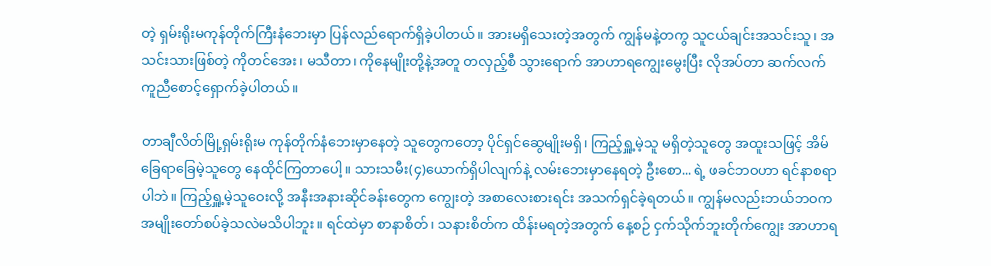တဲ့ ရှမ်းရိုးမကုန်တိုက်ကြီးနံဘေးမှာ ပြန်လည်ရောက်ရှိခဲ့ပါတယ်။ အားမရှိသေးတဲ့အတွက် ကျွန်မနဲ့တကွ သူငယ်ချင်းအသင်းသူ၊ အသင်းသားဖြစ်တဲ့ ကိုတင်အေး၊ မသီတာ၊ ကိုနေမျိုးတို့နဲ့အတူ တလှည့်စီ သွားရောက် အာဟာရကျွေးမွေးပြီး လိုအပ်တာ ဆက်လက် ကူညီစောင့်ရှောက်ခဲ့ပါတယ်။

တာချီလိတ်မြို့ရှမ်းရိုးမ ကုန်တိုက်နံဘေးမှာနေတဲ့ သူတွေကတော့ ပိုင်ရှင်ဆွေမျိုးမရှိ၊ ကြည့်ရှူ့မဲ့သူ မရှိတဲ့သူတွေ အထူးသဖြင့် အိမ်ခြေရာခြေမဲ့သူတွေ နေထိုင်ကြတာပေါ့။ သားသမီး(၄)ယောက်ရှိပါလျက်နဲ့ လမ်းဘေးမှာနေရတဲ့ ဦးစော... ရဲ့ ဖခင်ဘဝဟာ ရင်နာစရာပါဘဲ။ ကြည့်ရှူ့မဲ့သူဝေးလို့ အနီးအနားဆိုင်ခန်းတွေက ကျွေးတဲ့ အစာလေးစားရင်း အသက်ရှင်ခဲ့ရတယ်။ ကျွန်မလည်းဘယ်ဘဝက အမျိုးတော်စပ်ခဲ့သလဲမသိပါဘူး။ ရင်ထဲမှာ စာနာစိတ်၊ သနားစိတ်က ထိန်းမရတဲ့အတွက် နေ့စဉ် ငှက်သိုက်ဘူးတိုက်ကျွေး အာဟာရ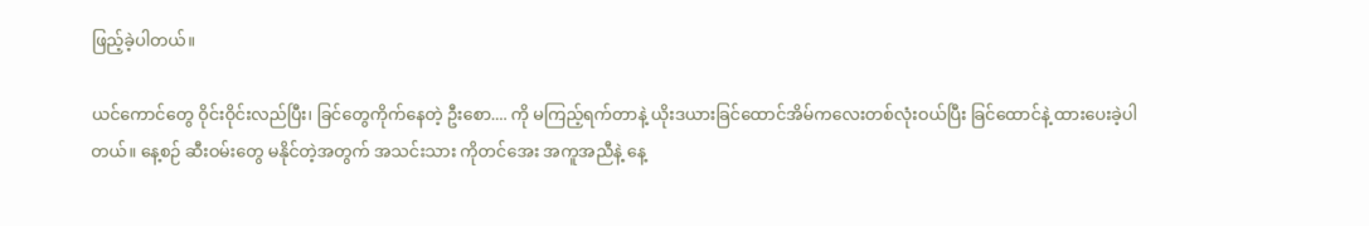ဖြည့်ခဲ့ပါတယ်။

ယင်ကောင်တွေ ဝိုင်းဝိုင်းလည်ပြီး၊ ခြင်တွေကိုက်နေတဲ့ ဦးစော.... ကို မကြည့်ရက်တာနဲ့ ယိုးဒယားခြင်ထောင်အိမ်ကလေးတစ်လုံးဝယ်ပြီး ခြင်ထောင်နဲ့ ထားပေးခဲ့ပါတယ်။ နေ့စဉ် ဆီးဝမ်းတွေ မနိုင်တဲ့အတွက် အသင်းသား ကိုတင်အေး အကူအညီနဲ့ နေ့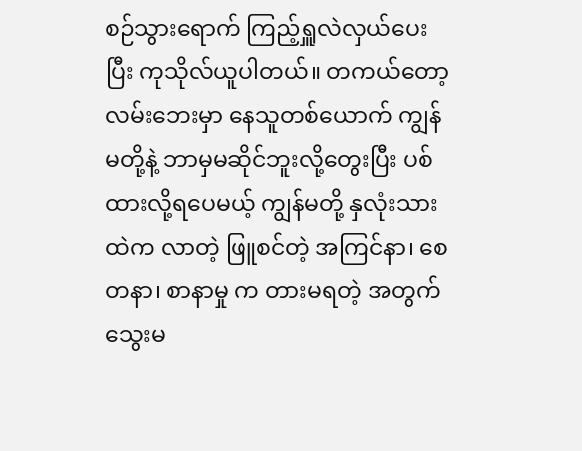စဉ်သွားရောက် ကြည့်ရှူလဲလှယ်ပေးပြီး ကုသိုလ်ယူပါတယ်။ တကယ်တော့ လမ်းဘေးမှာ နေသူတစ်ယောက် ကျွန်မတို့နဲ့ ဘာမှမဆိုင်ဘူးလို့တွေးပြီး ပစ်ထားလို့ရပေမယ့် ကျွန်မတို့ နှလုံးသားထဲက လာတဲ့ ဖြူစင်တဲ့ အကြင်နာ၊ စေတနာ၊ စာနာမှု က တားမရတဲ့ အတွက် သွေးမ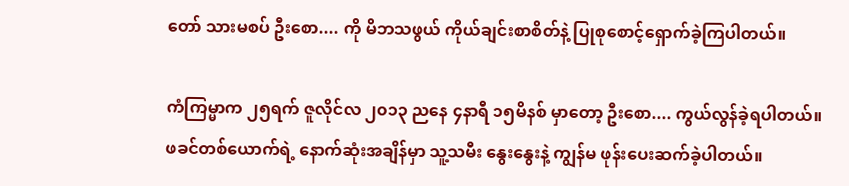တော် သားမစပ် ဦးစော.... ကို မိဘသဖွယ် ကိုယ်ချင်းစာစိတ်နဲ့ ပြုစုစောင့်ရှောက်ခဲ့ကြပါတယ်။

ကံကြမ္မာက ၂၅ရက် ဇူလိုင်လ ၂၀၁၃ ညနေ ၄နာရီ ၁၅မိနစ် မှာတော့ ဦးစော.... ကွယ်လွန်ခဲ့ရပါတယ်။ ဖခင်တစ်ယောက်ရဲ့ နောက်ဆုံးအချိန်မှာ သူ့သမီး နွေးနွေးနဲ့ ကျွန်မ ဖုန်းပေးဆက်ခဲ့ပါတယ်။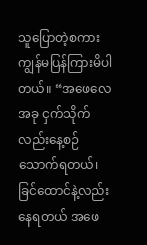သူပြောတဲ့စကား ကျွန်မပြန်ကြားမိပါတယ်။ “အဖေလေ အခု ငှက်သိုက်လည်းနေ့စဉ်သောက်ရတယ်၊ ခြင်ထောင်နဲ့လည်း နေရတယ် အဖေ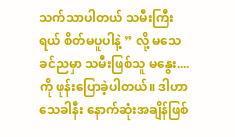သက်သာပါတယ် သမီးကြီးရယ် စိတ်မပူပါနဲ့ ” လို့ မသေခင်ညမှာ သမီးဖြစ်သူ မနွေး....ကို ဖုန်းပြောခဲ့ပါတယ်။ ဒါဟာ သေခါနီး နောက်ဆုံးအချိန်ဖြစ်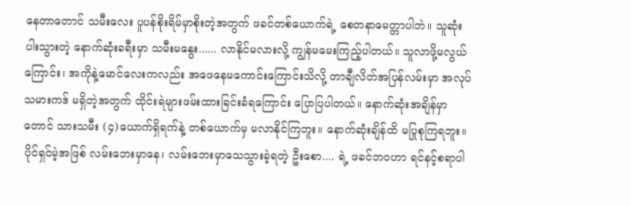နေတာတောင် သမီးလေး ပူပန်စိုးရိမ်မှာစိုးတဲ့အတွက် ဖခင်တစ်ယောက်ရဲ့ စေတနာမေတ္တာပါဘဲ။ သူဆုံးပါးသွားတဲ့ နောက်ဆုံးခရီးမှာ သမီးမနွေး...... လာနိုင်မလားလို့ ကျွန်မမေးကြည့်ပါတယ်။ သူလာဖို့မလွယ်ကြောင်း၊ အကိုနဲ့မောင်လေးကလည်း အဖေနေမကောင်းကြောင်းသိလို့ တာချီလိတ်အပြန်လမ်းမှာ အလုပ်သမားကဒ် မရှိတဲ့အတွက် ထိုင်းရဲများဖမ်းထားခြင်းခံရကြောင်း ပြောပြပါတယ်။ နောက်ဆုံးအချိန်မှာတောင် သားသမီး (၄)ယောက်ရှိရက်နဲ့ တစ်ယောက်မှ မလာနိုင်ကြဘူး။ နောက်ဆုံးချိန်ထိ မပြုစုကြရဘူး။ ပိုင်ရှင်မဲ့အဖြစ် လမ်းဘေးမှာနေ၊ လမ်းဘေးမှာသေသွားခဲ့ရတဲ့ ဦးစော.... ရဲ့ ဖခင်ဘဝဟာ ရင်နင့်စရာပါ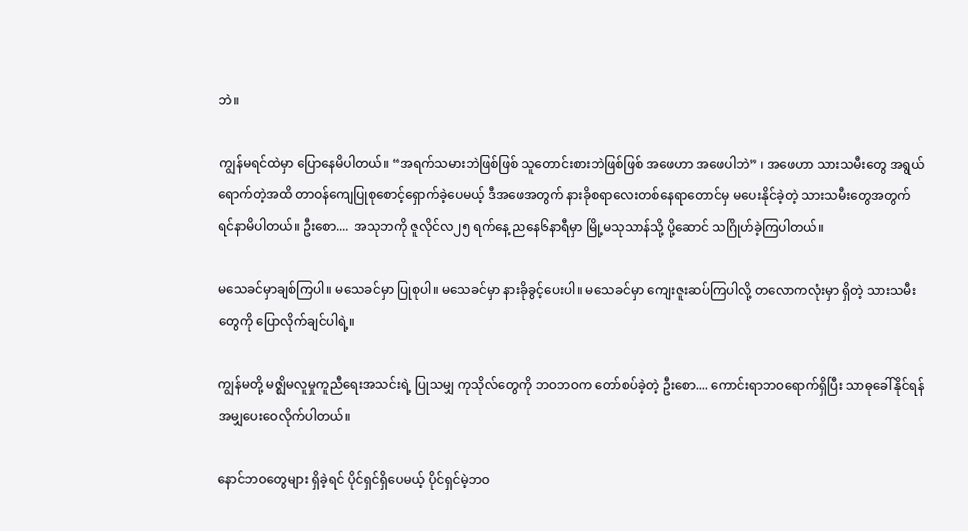ဘဲ။

ကျွန်မရင်ထဲမှာ ပြောနေမိပါတယ်။ “အရက်သမားဘဲဖြစ်ဖြစ် သူတောင်းစားဘဲဖြစ်ဖြစ် အဖေဟာ အဖေပါဘဲ” ၊ အဖေဟာ သားသမီးတွေ အရွယ်ရောက်တဲ့အထိ တာဝန်ကျေပြုစုစောင့်ရှောက်ခဲ့ပေမယ့် ဒီအဖေအတွက် နားခိုစရာလေးတစ်နေရာတောင်မှ မပေးနိုင်ခဲ့တဲ့ သားသမီးတွေအတွက် ရင်နာမိပါတယ်။ ဦးစော....  အသုဘကို ဇူလိုင်လ၂၅ ရက်နေ့ ညနေ၆နာရီမှာ မြို့မသုသာန်သို့ ပို့ဆောင် သဂြိုဟ်ခဲ့ကြပါတယ်။

မသေခင်မှာချစ်ကြပါ။ မသေခင်မှာ ပြုစုပါ။ မသေခင်မှာ နားခိုခွင့်ပေးပါ။ မသေခင်မှာ ကျေးဇူးဆပ်ကြပါလို့ တလောကလုံးမှာ ရှိတဲ့ သားသမီးတွေကို ပြောလိုက်ချင်ပါရဲ့။

ကျွန်မတို့ မဇ္ဈိမလူမှုကူညီရေးအသင်းရဲ့ ပြုသမျှ ကုသိုလ်တွေကို ဘဝဘဝက တော်စပ်ခဲ့တဲ့ ဦးစော.... ကောင်းရာဘဝရောက်ရှိပြီး သာဓုခေါ်နိုင်ရန် အမျှပေးဝေလိုက်ပါတယ်။

နောင်ဘဝတွေများ ရှိခဲ့ရင် ပိုင်ရှင်ရှိပေမယ့် ပိုင်ရှင်မဲ့ဘဝ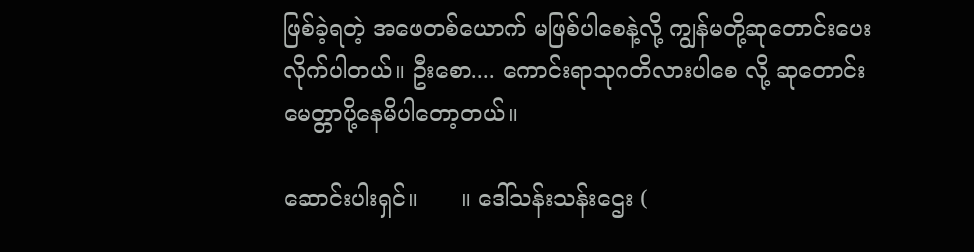ဖြစ်ခဲ့ရတဲ့ အဖေတစ်ယောက် မဖြစ်ပါစေနဲ့လို့ ကျွန်မတို့ဆုတောင်းပေးလိုက်ပါတယ်။ ဦးစော.... ကောင်းရာသုဂတိလားပါစေ လို့ ဆုတောင်းမေတ္တာပို့နေမိပါတော့တယ်။

ဆောင်းပါးရှင်။      ။ ဒေါ်သန်းသန်းဌေး (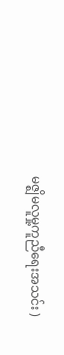မဇ္ဈိမလူမှု့ကူညီရေးအသင်း )